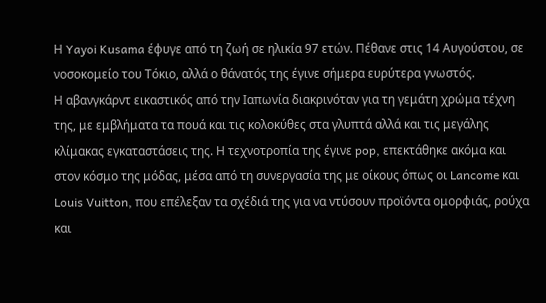Η Yayoi Kusama έφυγε από τη ζωή σε ηλικία 97 ετών. Πέθανε στις 14 Αυγούστου, σε νοσοκομείο του Τόκιο, αλλά ο θάνατός της έγινε σήμερα ευρύτερα γνωστός.
Η αβανγκάρντ εικαστικός από την Ιαπωνία διακρινόταν για τη γεμάτη χρώμα τέχνη της, με εμβλήματα τα πουά και τις κολοκύθες στα γλυπτά αλλά και τις μεγάλης κλίμακας εγκαταστάσεις της. Η τεχνοτροπία της έγινε pop, επεκτάθηκε ακόμα και στον κόσμο της μόδας, μέσα από τη συνεργασία της με οίκους όπως οι Lancome και Louis Vuitton, που επέλεξαν τα σχέδιά της για να ντύσουν προϊόντα ομορφιάς, ρούχα και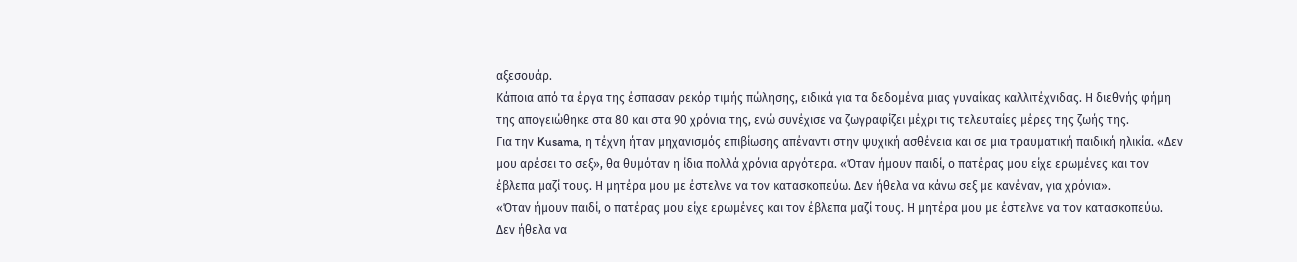αξεσουάρ.
Κάποια από τα έργα της έσπασαν ρεκόρ τιμής πώλησης, ειδικά για τα δεδομένα μιας γυναίκας καλλιτέχνιδας. Η διεθνής φήμη της απογειώθηκε στα 80 και στα 90 χρόνια της, ενώ συνέχισε να ζωγραφίζει μέχρι τις τελευταίες μέρες της ζωής της.
Για την Kusama, η τέχνη ήταν μηχανισμός επιβίωσης απέναντι στην ψυχική ασθένεια και σε μια τραυματική παιδική ηλικία. «Δεν μου αρέσει το σεξ», θα θυμόταν η ίδια πολλά χρόνια αργότερα. «Όταν ήμουν παιδί, ο πατέρας μου είχε ερωμένες και τον έβλεπα μαζί τους. Η μητέρα μου με έστελνε να τον κατασκοπεύω. Δεν ήθελα να κάνω σεξ με κανέναν, για χρόνια».
«Όταν ήμουν παιδί, ο πατέρας μου είχε ερωμένες και τον έβλεπα μαζί τους. Η μητέρα μου με έστελνε να τον κατασκοπεύω. Δεν ήθελα να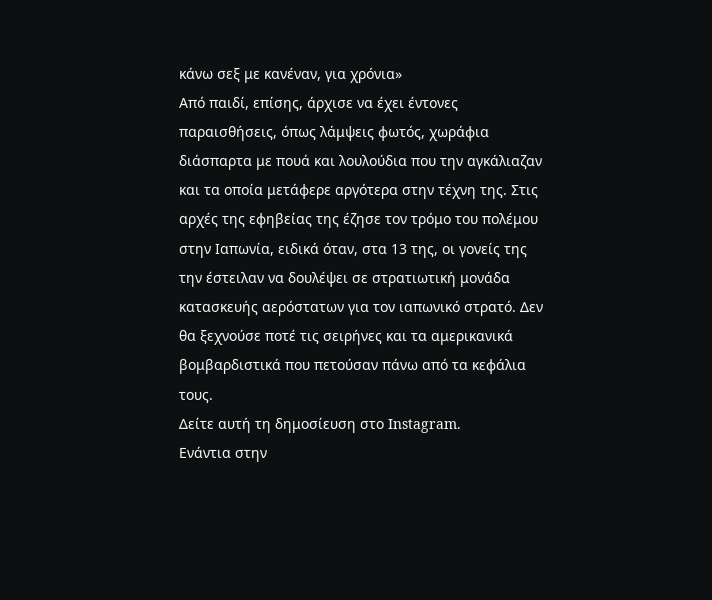κάνω σεξ με κανέναν, για χρόνια»
Από παιδί, επίσης, άρχισε να έχει έντονες παραισθήσεις, όπως λάμψεις φωτός, χωράφια διάσπαρτα με πουά και λουλούδια που την αγκάλιαζαν και τα οποία μετάφερε αργότερα στην τέχνη της. Στις αρχές της εφηβείας της έζησε τον τρόμο του πολέμου στην Ιαπωνία, ειδικά όταν, στα 13 της, οι γονείς της την έστειλαν να δουλέψει σε στρατιωτική μονάδα κατασκευής αερόστατων για τον ιαπωνικό στρατό. Δεν θα ξεχνούσε ποτέ τις σειρήνες και τα αμερικανικά βομβαρδιστικά που πετούσαν πάνω από τα κεφάλια τους.
Δείτε αυτή τη δημοσίευση στο Instagram.
Ενάντια στην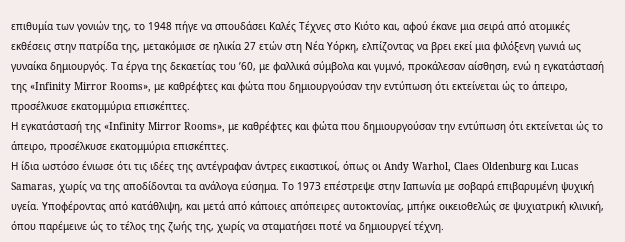επιθυμία των γονιών της, το 1948 πήγε να σπουδάσει Καλές Τέχνες στο Κιότο και, αφού έκανε μια σειρά από ατομικές εκθέσεις στην πατρίδα της, μετακόμισε σε ηλικία 27 ετών στη Νέα Υόρκη, ελπίζοντας να βρει εκεί μια φιλόξενη γωνιά ως γυναίκα δημιουργός. Τα έργα της δεκαετίας του ’60, με φαλλικά σύμβολα και γυμνό, προκάλεσαν αίσθηση, ενώ η εγκατάστασή της «Infinity Mirror Rooms», με καθρέφτες και φώτα που δημιουργούσαν την εντύπωση ότι εκτείνεται ώς το άπειρο, προσέλκυσε εκατομμύρια επισκέπτες.
Η εγκατάστασή της «Infinity Mirror Rooms», με καθρέφτες και φώτα που δημιουργούσαν την εντύπωση ότι εκτείνεται ώς το άπειρο, προσέλκυσε εκατομμύρια επισκέπτες.
Η ίδια ωστόσο ένιωσε ότι τις ιδέες της αντέγραφαν άντρες εικαστικοί, όπως οι Andy Warhol, Claes Oldenburg και Lucas Samaras, χωρίς να της αποδίδονται τα ανάλογα εύσημα. Το 1973 επέστρεψε στην Ιαπωνία με σοβαρά επιβαρυμένη ψυχική υγεία. Υποφέροντας από κατάθλιψη, και μετά από κάποιες απόπειρες αυτοκτονίας, μπήκε οικειοθελώς σε ψυχιατρική κλινική, όπου παρέμεινε ώς το τέλος της ζωής της, χωρίς να σταματήσει ποτέ να δημιουργεί τέχνη.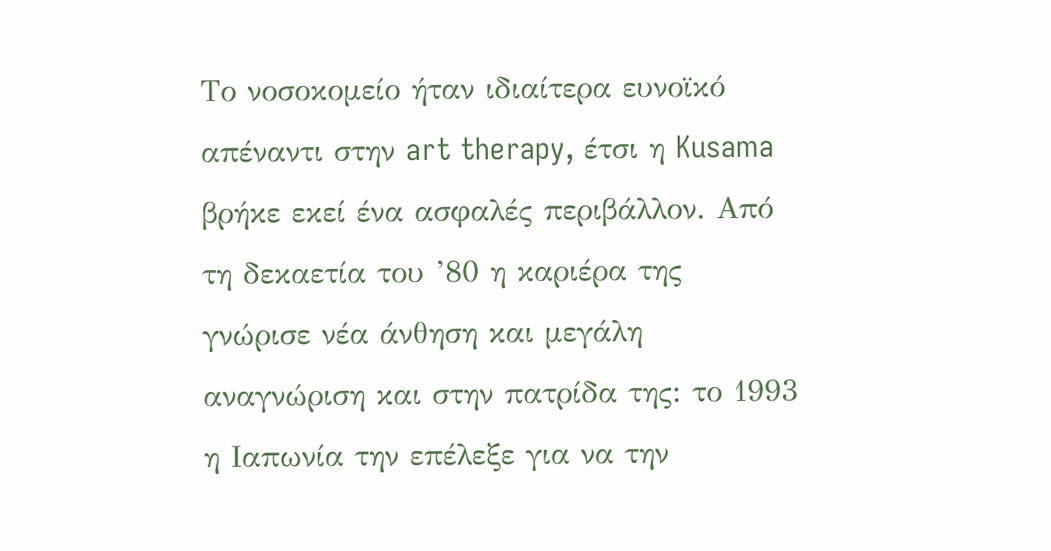Το νοσοκομείο ήταν ιδιαίτερα ευνοϊκό απέναντι στην art therapy, έτσι η Kusama βρήκε εκεί ένα ασφαλές περιβάλλον. Από τη δεκαετία του ’80 η καριέρα της γνώρισε νέα άνθηση και μεγάλη αναγνώριση και στην πατρίδα της: το 1993 η Ιαπωνία την επέλεξε για να την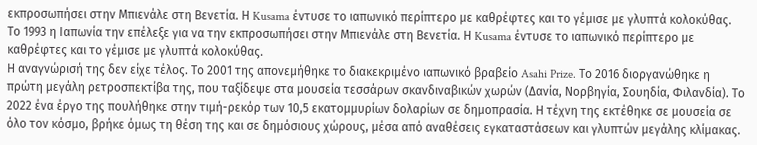εκπροσωπήσει στην Μπιενάλε στη Βενετία. Η Kusama έντυσε το ιαπωνικό περίπτερο με καθρέφτες και το γέμισε με γλυπτά κολοκύθας.
Το 1993 η Ιαπωνία την επέλεξε για να την εκπροσωπήσει στην Μπιενάλε στη Βενετία. Η Kusama έντυσε το ιαπωνικό περίπτερο με καθρέφτες και το γέμισε με γλυπτά κολοκύθας.
Η αναγνώρισή της δεν είχε τέλος. Το 2001 της απονεμήθηκε το διακεκριμένο ιαπωνικό βραβείο Asahi Prize. Το 2016 διοργανώθηκε η πρώτη μεγάλη ρετροσπεκτίβα της, που ταξίδεψε στα μουσεία τεσσάρων σκανδιναβικών χωρών (Δανία, Νορβηγία, Σουηδία, Φιλανδία). Το 2022 ένα έργο της πουλήθηκε στην τιμή-ρεκόρ των 10,5 εκατομμυρίων δολαρίων σε δημοπρασία. Η τέχνη της εκτέθηκε σε μουσεία σε όλο τον κόσμο, βρήκε όμως τη θέση της και σε δημόσιους χώρους, μέσα από αναθέσεις εγκαταστάσεων και γλυπτών μεγάλης κλίμακας.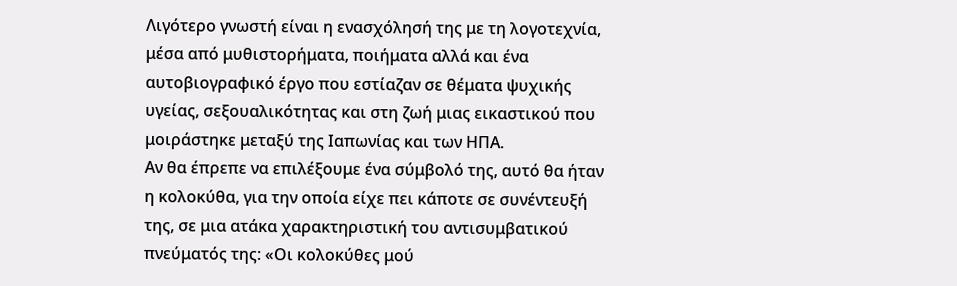Λιγότερο γνωστή είναι η ενασχόλησή της με τη λογοτεχνία, μέσα από μυθιστορήματα, ποιήματα αλλά και ένα αυτοβιογραφικό έργο που εστίαζαν σε θέματα ψυχικής υγείας, σεξουαλικότητας και στη ζωή μιας εικαστικού που μοιράστηκε μεταξύ της Ιαπωνίας και των ΗΠΑ.
Αν θα έπρεπε να επιλέξουμε ένα σύμβολό της, αυτό θα ήταν η κολοκύθα, για την οποία είχε πει κάποτε σε συνέντευξή της, σε μια ατάκα χαρακτηριστική του αντισυμβατικού πνεύματός της: «Οι κολοκύθες μού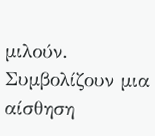μιλούν. Συμβολίζουν μια αίσθηση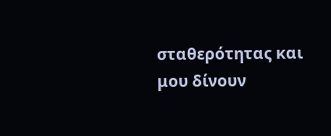σταθερότητας και μου δίνουν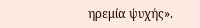ηρεμία ψυχής».